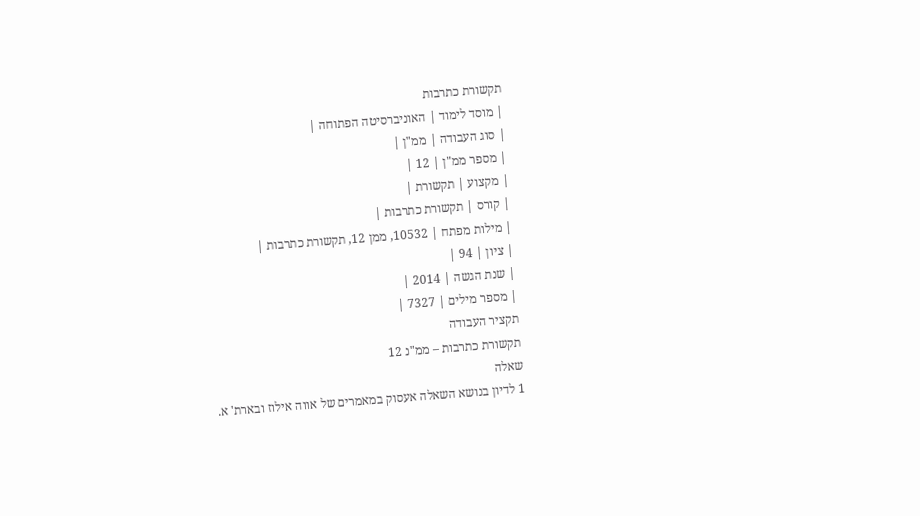תקשורת כתרבות
| מוסד לימוד | האוניברסיטה הפתוחה |
| סוג העבודה | ממ"ן |
| מספר ממ"ן | 12 |
| מקצוע | תקשורת |
| קורס | תקשורת כתרבות |
| מילות מפתח | 10532, ממן 12, תקשורת כתרבות |
| ציון | 94 |
| שנת הגשה | 2014 |
| מספר מילים | 7327 |
תקציר העבודה
תקשורת כתרבות – ממ"נ 12
שאלה
1 לדיון בנושא השאלה אעסוק במאמרים של אווה אילוז ובארת' א.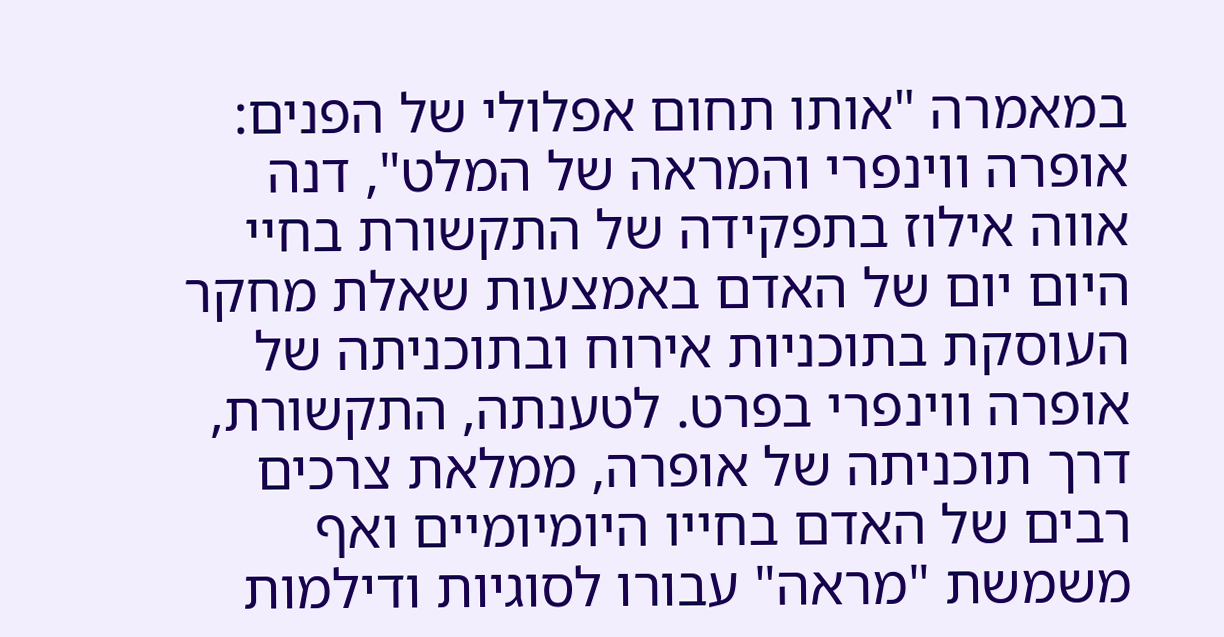במאמרה "אותו תחום אפלולי של הפנים: אופרה ווינפרי והמראה של המלט", דנה אווה אילוז בתפקידה של התקשורת בחיי היום יום של האדם באמצעות שאלת מחקר העוסקת בתוכניות אירוח ובתוכניתה של אופרה ווינפרי בפרט. לטענתה, התקשורת, דרך תוכניתה של אופרה, ממלאת צרכים רבים של האדם בחייו היומיומיים ואף משמשת "מראה" עבורו לסוגיות ודילמות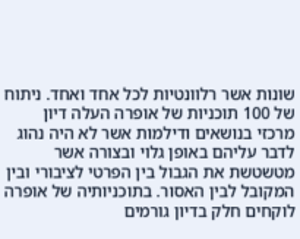שונות אשר רלוונטיות לכל אחד ואחד. ניתוח של 100 תוכניות של אופרה העלה דיון מרכזי בנושאים ודילמות אשר לא היה נהוג לדבר עליהם באופן גלוי ובצורה אשר מטשטשת את הגבול בין הפרטי לציבורי ובין המקובל לבין האסור. בתוכניותיה של אופרה לוקחים חלק בדיון גורמים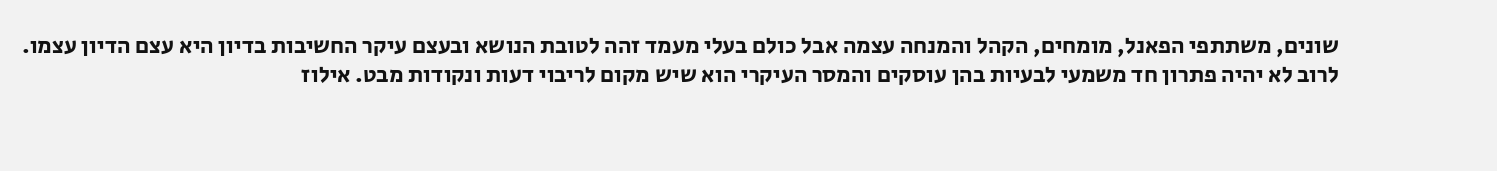שונים, משתתפי הפאנל, מומחים, הקהל והמנחה עצמה אבל כולם בעלי מעמד זהה לטובת הנושא ובעצם עיקר החשיבות בדיון היא עצם הדיון עצמו.
לרוב לא יהיה פתרון חד משמעי לבעיות בהן עוסקים והמסר העיקרי הוא שיש מקום לריבוי דעות ונקודות מבט. אילוז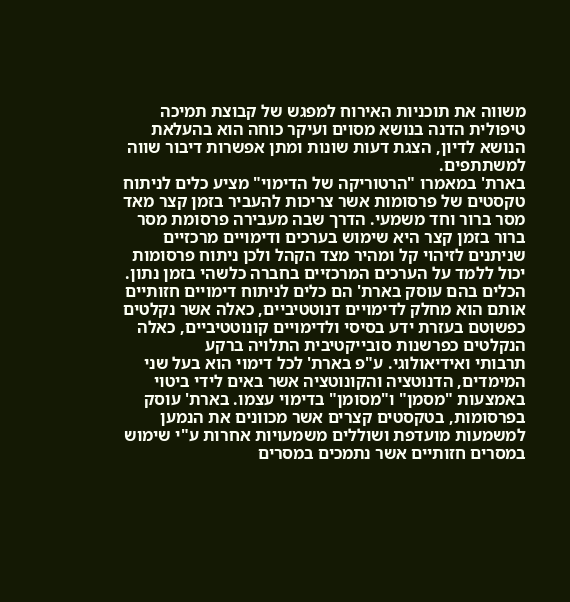משווה את תוכניות האירוח למפגש של קבוצת תמיכה טיפולית הדנה בנושא מסוים ועיקר כוחה הוא בהעלאת הנושא לדיון, הצגת דעות שונות ומתן אפשרות דיבור שווה למשתתפים.
בארת' במאמרו "הרטוריקה של הדימוי" מציע כלים לניתוח טקסטים של פרסומות אשר צריכות להעביר בזמן קצר מאד מסר ברור וחד משמעי. הדרך שבה מעבירה פרסומת מסר ברור בזמן קצר היא שימוש בערכים ודימויים מרכזיים שניתנים לזיהוי קל ומהיר מצד הקהל ולכן ניתוח פרסומות יכול ללמד על הערכים המרכזיים בחברה כלשהי בזמן נתון. הכלים בהם עוסק בארת' הם כלים לניתוח דימויים חזותיים אותם הוא מחלק לדימויים דנוטטיביים, כאלה אשר נקלטים כפשוטם בעזרת ידע בסיסי ולדימויים קונוטטיביים, כאלה הנקלטים כפרשנות סובייקטיבית התלויה ברקע
תרבותי ואידיאולוגי. ע"פ בארת' לכל דימוי הוא בעל שני המימדים, הדנוטציה והקונוטציה אשר באים לידי ביטוי באמצעות "מסמן" ו"מסומן" בדימוי עצמו. בארת' עוסק בפרסומות, בטקסטים קצרים אשר מכוונים את הנמען למשמעות מועדפת ושוללים משמעויות אחרות ע"י שימוש במסרים חזותיים אשר נתמכים במסרים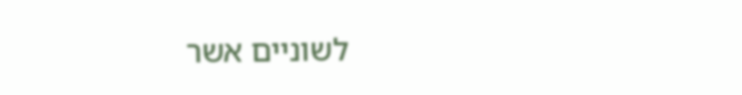לשוניים אשר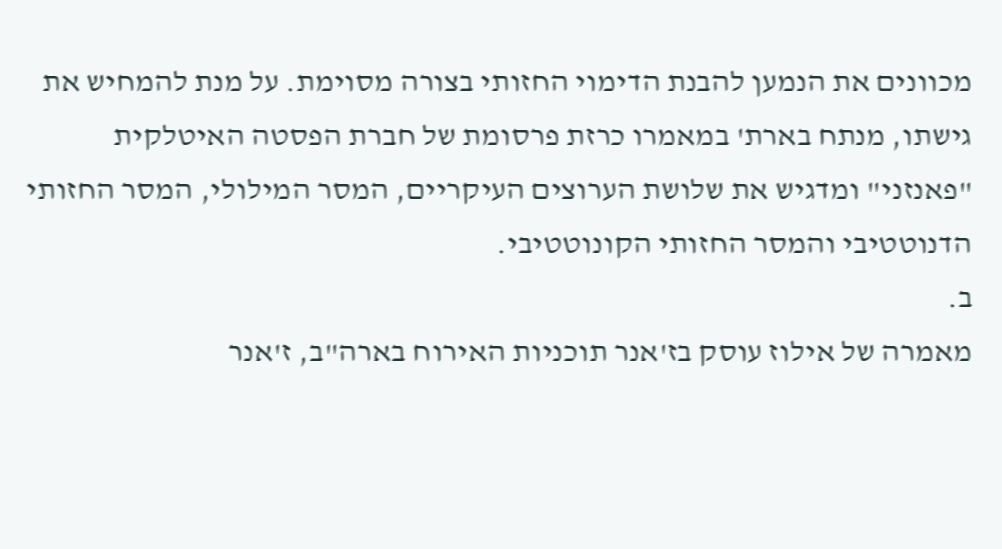מכוונים את הנמען להבנת הדימוי החזותי בצורה מסוימת. על מנת להמחיש את גישתו, מנתח בארת' במאמרו כרזת פרסומת של חברת הפסטה האיטלקית "פאנזני" ומדגיש את שלושת הערוצים העיקריים, המסר המילולי, המסר החזותי הדנוטטיבי והמסר החזותי הקונוטטיבי.
ב.
מאמרה של אילוז עוסק בז'אנר תוכניות האירוח בארה"ב, ז'אנר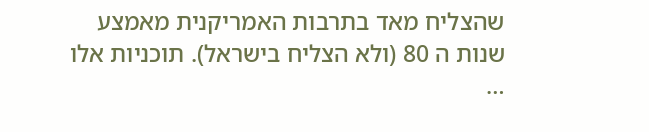שהצליח מאד בתרבות האמריקנית מאמצע שנות ה 80 (ולא הצליח בישראל). תוכניות אלו …